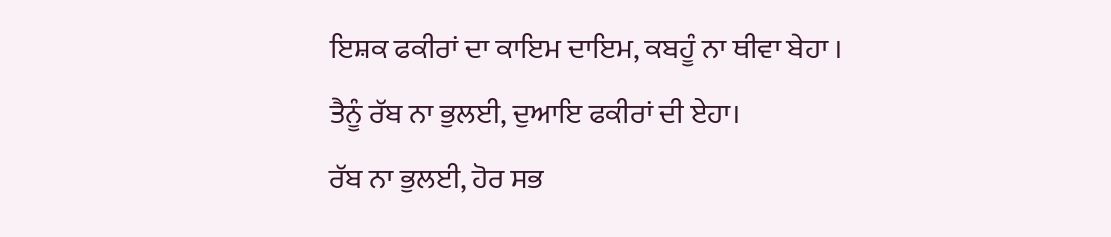ਇਸ਼ਕ ਫਕੀਰਾਂ ਦਾ ਕਾਇਮ ਦਾਇਮ, ਕਬਹੂੰ ਨਾ ਥੀਵਾ ਬੇਹਾ ।
ਤੈਨੂੰ ਰੱਬ ਨਾ ਭੁਲਈ, ਦੁਆਇ ਫਕੀਰਾਂ ਦੀ ਏਹਾ।
ਰੱਬ ਨਾ ਭੁਲਈ, ਹੋਰ ਸਭ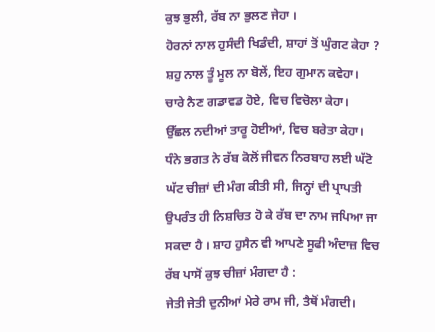ਕੁਝ ਭੁਲੀ, ਰੱਬ ਨਾ ਭੁਲਣ ਜੇਹਾ ।
ਹੋਰਨਾਂ ਨਾਲ ਹੁਸੰਦੀ ਖਿਡੰਦੀ, ਸ਼ਾਹਾਂ ਤੋਂ ਘੁੰਗਟ ਕੇਹਾ ?
ਸ਼ਹੁ ਨਾਲ ਤੂੰ ਮੂਲ ਨਾ ਬੋਲੇਂ, ਇਹ ਗੁਮਾਨ ਕਵੇਹਾ।
ਚਾਰੇ ਨੈਣ ਗਡਾਵਡ ਹੋਏ, ਵਿਚ ਵਿਚੋਲਾ ਕੇਹਾ।
ਉੱਛਲ ਨਦੀਆਂ ਤਾਰੂ ਹੋਈਆਂ, ਵਿਚ ਬਰੇਤਾ ਕੇਹਾ।
ਧੰਨੇ ਭਗਤ ਨੇ ਰੱਬ ਕੋਲੋਂ ਜੀਵਨ ਨਿਰਬਾਹ ਲਈ ਘੱਟੋ ਘੱਟ ਚੀਜ਼ਾਂ ਦੀ ਮੰਗ ਕੀਤੀ ਸੀ, ਜਿਨ੍ਹਾਂ ਦੀ ਪ੍ਰਾਪਤੀ ਉਪਰੰਤ ਹੀ ਨਿਸ਼ਚਿਤ ਹੋ ਕੇ ਰੱਬ ਦਾ ਨਾਮ ਜਪਿਆ ਜਾ ਸਕਦਾ ਹੈ । ਸ਼ਾਹ ਹੁਸੈਨ ਵੀ ਆਪਣੇ ਸੂਫੀ ਅੰਦਾਜ਼ ਵਿਚ ਰੱਬ ਪਾਸੋਂ ਕੁਝ ਚੀਜ਼ਾਂ ਮੰਗਦਾ ਹੈ :
ਜੇਤੀ ਜੇਤੀ ਦੁਨੀਆਂ ਮੇਰੇ ਰਾਮ ਜੀ, ਤੈਥੋਂ ਮੰਗਦੀ।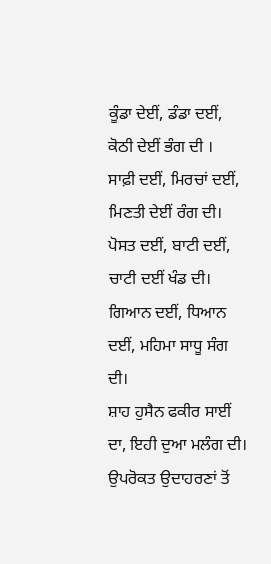ਕੂੰਡਾ ਦੇਈਂ, ਡੰਡਾ ਦਈਂ, ਕੋਠੀ ਦੇਈਂ ਭੰਗ ਦੀ ।
ਸਾਫ਼ੀ ਦਈਂ, ਮਿਰਚਾਂ ਦਈਂ, ਮਿਣਤੀ ਦੇਈਂ ਰੰਗ ਦੀ।
ਪੋਸਤ ਦਈਂ, ਬਾਟੀ ਦਈਂ, ਚਾਟੀ ਦਈਂ ਖੰਡ ਦੀ।
ਗਿਆਨ ਦਈਂ, ਧਿਆਨ ਦਈਂ, ਮਹਿਮਾ ਸਾਧੂ ਸੰਗ ਦੀ।
ਸ਼ਾਹ ਹੁਸੈਨ ਫਕੀਰ ਸਾਈਂ ਦਾ, ਇਹੀ ਦੁਆ ਮਲੰਗ ਦੀ।
ਉਪਰੋਕਤ ਉਦਾਹਰਣਾਂ ਤੋਂ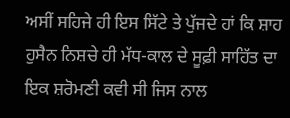ਅਸੀਂ ਸਹਿਜੇ ਹੀ ਇਸ ਸਿੱਟੇ ਤੇ ਪੁੱਜਦੇ ਹਾਂ ਕਿ ਸ਼ਾਹ ਹੁਸੈਨ ਨਿਸ਼ਚੇ ਹੀ ਮੱਧ-ਕਾਲ ਦੇ ਸੂਫ਼ੀ ਸਾਹਿੱਤ ਦਾ ਇਕ ਸ਼ਰੋਮਣੀ ਕਵੀ ਸੀ ਜਿਸ ਨਾਲ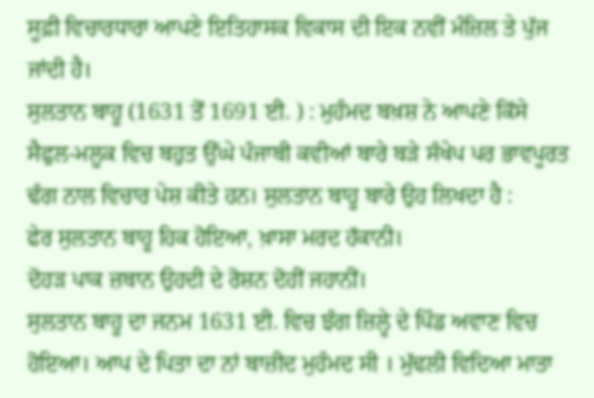ਸੂਫ਼ੀ ਵਿਚਾਰਧਾਰਾ ਆਪਣੇ ਇਤਿਹਾਸਕ ਵਿਕਾਸ ਦੀ ਇਕ ਨਵੀਂ ਮੰਜ਼ਿਲ ਤੇ ਪੁੱਜ ਜਾਂਦੀ ਹੈ।
ਸੁਲਤਾਨ ਬਾਹੂ (1631 ਤੋਂ 1691 ਈ. ) : ਮੁਹੰਮਦ ਬਖ਼ਸ਼ ਨੇ ਆਪਣੇ ਕਿੱਸੇ ਸੈਫੁਲ-ਮਲੂਕ ਵਿਚ ਬਹੁਤ ਉੱਘੇ ਪੰਜਾਬੀ ਕਵੀਆਂ ਬਾਰੇ ਬੜੇ ਸੰਖੇਪ ਪਰ ਭਾਵਪੂਰਤ ਢੰਗ ਨਾਲ ਵਿਚਾਰ ਪੇਸ਼ ਕੀਤੇ ਹਨ। ਸੁਲਤਾਨ ਬਾਹੂ ਬਾਰੇ ਉਹ ਲਿਖਦਾ ਹੈ :
ਫੇਰ ਸੁਲਤਾਨ ਬਾਹੂ ਹਿਕ ਹੋਇਆ, ਖ਼ਾਸਾ ਮਰਦ ਹੱਕਾਨੀ।
ਦੋਹੜ ਪਾਕ ਜ਼ਬਾਨ ਉਹਦੀ ਦੇ ਰੋਸ਼ਨ ਦੋਹੀਂ ਜਹਾਨੀਂ।
ਸੁਲਤਾਨ ਬਾਹੂ ਦਾ ਜਨਮ 1631 ਈ. ਵਿਚ ਝੰਗ ਜ਼ਿਲ੍ਹੇ ਦੇ ਪਿੰਡ ਅਵਾਣ ਵਿਚ ਹੋਇਆ। ਆਪ ਦੇ ਪਿਤਾ ਦਾ ਨਾਂ ਬਾਜ਼ੀਦ ਮੁਹੰਮਦ ਸੀ । ਮੁੱਢਲੀ ਵਿਦਿਆ ਮਾਤਾ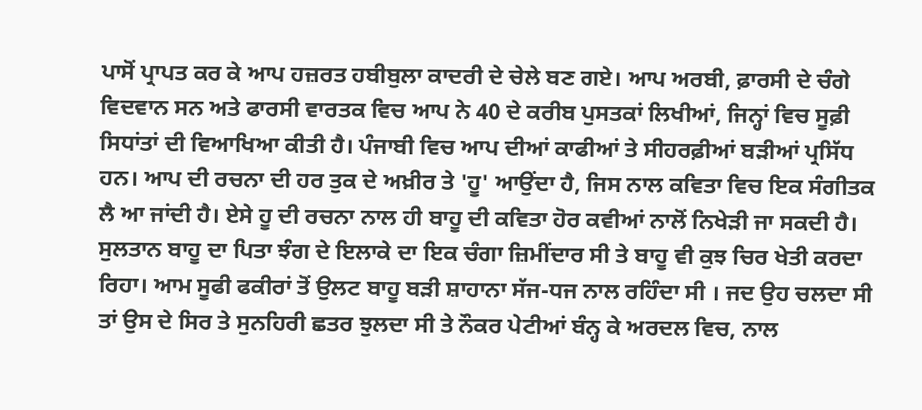ਪਾਸੋਂ ਪ੍ਰਾਪਤ ਕਰ ਕੇ ਆਪ ਹਜ਼ਰਤ ਹਬੀਬੁਲਾ ਕਾਦਰੀ ਦੇ ਚੇਲੇ ਬਣ ਗਏ। ਆਪ ਅਰਬੀ, ਫ਼ਾਰਸੀ ਦੇ ਚੰਗੇ ਵਿਦਵਾਨ ਸਨ ਅਤੇ ਫਾਰਸੀ ਵਾਰਤਕ ਵਿਚ ਆਪ ਨੇ 40 ਦੇ ਕਰੀਬ ਪੁਸਤਕਾਂ ਲਿਖੀਆਂ, ਜਿਨ੍ਹਾਂ ਵਿਚ ਸੂਫ਼ੀ ਸਿਧਾਂਤਾਂ ਦੀ ਵਿਆਖਿਆ ਕੀਤੀ ਹੈ। ਪੰਜਾਬੀ ਵਿਚ ਆਪ ਦੀਆਂ ਕਾਫੀਆਂ ਤੇ ਸੀਹਰਫ਼ੀਆਂ ਬੜੀਆਂ ਪ੍ਰਸਿੱਧ ਹਨ। ਆਪ ਦੀ ਰਚਨਾ ਦੀ ਹਰ ਤੁਕ ਦੇ ਅਖ਼ੀਰ ਤੇ 'ਹੂ' ਆਉਂਦਾ ਹੈ, ਜਿਸ ਨਾਲ ਕਵਿਤਾ ਵਿਚ ਇਕ ਸੰਗੀਤਕ ਲੈ ਆ ਜਾਂਦੀ ਹੈ। ਏਸੇ ਹੂ ਦੀ ਰਚਨਾ ਨਾਲ ਹੀ ਬਾਹੂ ਦੀ ਕਵਿਤਾ ਹੋਰ ਕਵੀਆਂ ਨਾਲੋਂ ਨਿਖੇੜੀ ਜਾ ਸਕਦੀ ਹੈ।
ਸੁਲਤਾਨ ਬਾਹੂ ਦਾ ਪਿਤਾ ਝੰਗ ਦੇ ਇਲਾਕੇ ਦਾ ਇਕ ਚੰਗਾ ਜ਼ਿਮੀਂਦਾਰ ਸੀ ਤੇ ਬਾਹੂ ਵੀ ਕੁਝ ਚਿਰ ਖੇਤੀ ਕਰਦਾ ਰਿਹਾ। ਆਮ ਸੂਫੀ ਫਕੀਰਾਂ ਤੋਂ ਉਲਟ ਬਾਹੂ ਬੜੀ ਸ਼ਾਹਾਨਾ ਸੱਜ-ਧਜ ਨਾਲ ਰਹਿੰਦਾ ਸੀ । ਜਦ ਉਹ ਚਲਦਾ ਸੀ ਤਾਂ ਉਸ ਦੇ ਸਿਰ ਤੇ ਸੁਨਹਿਰੀ ਛਤਰ ਝੁਲਦਾ ਸੀ ਤੇ ਨੌਕਰ ਪੇਟੀਆਂ ਬੰਨ੍ਹ ਕੇ ਅਰਦਲ ਵਿਚ, ਨਾਲ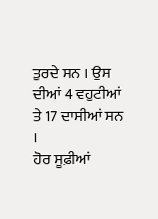ਤੁਰਦੇ ਸਨ । ਉਸ ਦੀਆਂ 4 ਵਹੁਟੀਆਂ ਤੇ 17 ਦਾਸੀਆਂ ਸਨ ।
ਹੋਰ ਸੂਫ਼ੀਆਂ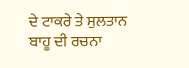ਦੇ ਟਾਕਰੇ ਤੇ ਸੁਲਤਾਨ ਬਾਹੂ ਦੀ ਰਚਨਾ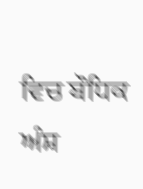ਵਿਚ ਬੌਧਿਕ ਅੰਸ਼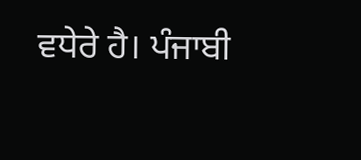ਵਧੇਰੇ ਹੈ। ਪੰਜਾਬੀ